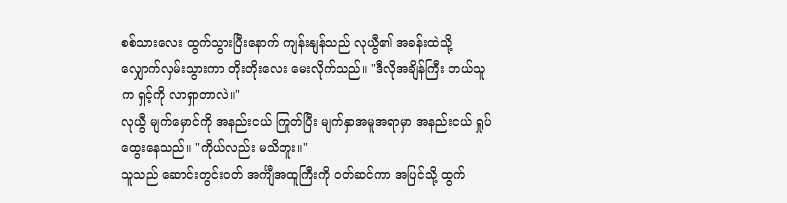စစ်သားလေး ထွက်သွားပြီးနောက် ကျန်းနျန်သည် လုယွီ၏ အခန်းထဲသို့ လျှောက်လှမ်းသွားကာ တိုးတိုးလေး မေးလိုက်သည်။ "ဒီလိုအချိန်ကြီး ဘယ်သူက ရှင့်ကို လာရှာတာလဲ။"
လုယွီ မျက်မှောင်ကို အနည်းငယ် ကြုတ်ပြီး မျက်နှာအမူအရာမှာ အနည်းငယ် ရှုပ်ထွေးနေသည်။ "ကိုယ်လည်း မသိဘူး။"
သူသည် ဆောင်းတွင်းဝတ် အင်္ကျီအထူကြီးကို ဝတ်ဆင်ကာ အပြင်သို့ ထွက်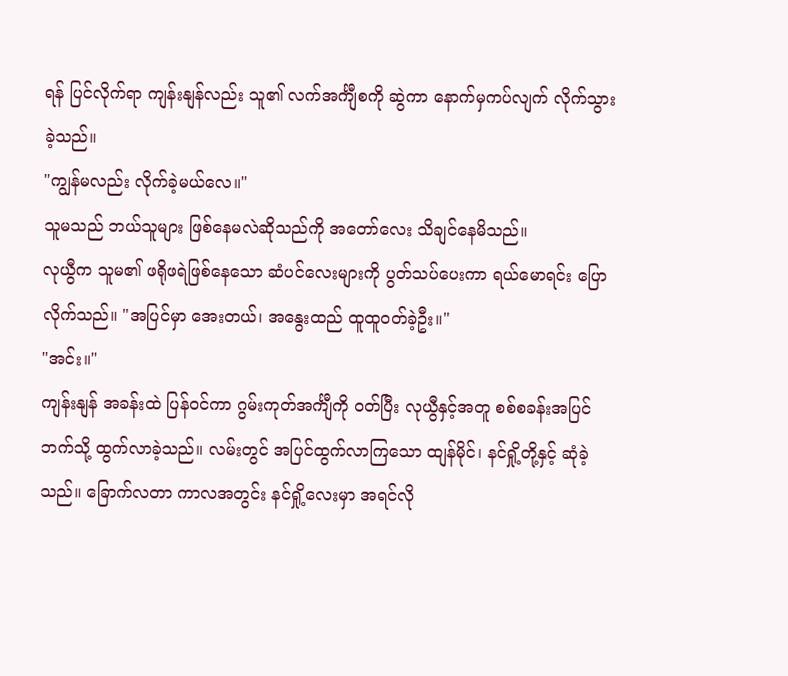ရန် ပြင်လိုက်ရာ ကျန်းနျန်လည်း သူ၏ လက်အင်္ကျီစကို ဆွဲကာ နောက်မှကပ်လျက် လိုက်သွားခဲ့သည်။
"ကျွန်မလည်း လိုက်ခဲ့မယ်လေ။"
သူမသည် ဘယ်သူများ ဖြစ်နေမလဲဆိုသည်ကို အတော်လေး သိချင်နေမိသည်။
လုယွီက သူမ၏ ဖရိုဖရဲဖြစ်နေသော ဆံပင်လေးများကို ပွတ်သပ်ပေးကာ ရယ်မောရင်း ပြောလိုက်သည်။ "အပြင်မှာ အေးတယ်၊ အနွေးထည် ထူထူဝတ်ခဲ့ဦး။"
"အင်း။"
ကျန်းနျန် အခန်းထဲ ပြန်ဝင်ကာ ဂွမ်းကုတ်အင်္ကျီကို ဝတ်ပြီး လုယွီနှင့်အတူ စစ်စခန်းအပြင်ဘက်သို့ ထွက်လာခဲ့သည်။ လမ်းတွင် အပြင်ထွက်လာကြသော ထျန်မိုင်၊ နင်ရှို့တို့နှင့် ဆုံခဲ့သည်။ ခြောက်လတာ ကာလအတွင်း နင်ရှို့လေးမှာ အရင်လို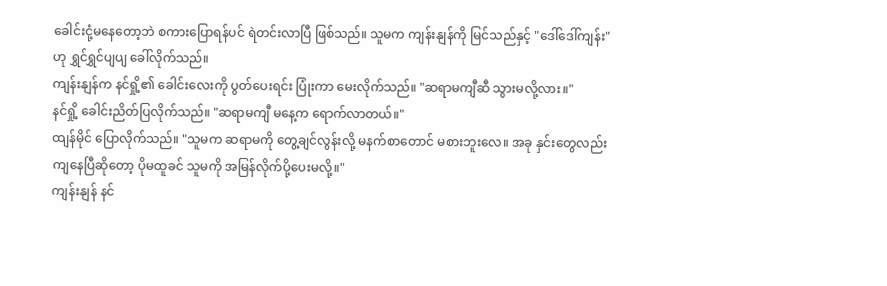ခေါင်းငုံ့မနေတော့ဘဲ စကားပြောရန်ပင် ရဲတင်းလာပြီ ဖြစ်သည်။ သူမက ကျန်းနျန်ကို မြင်သည်နှင့် "ဒေါ်ဒေါ်ကျန်း" ဟု ရွှင်ရွှင်ပျပျ ခေါ်လိုက်သည်။
ကျန်းနျန်က နင်ရှို့၏ ခေါင်းလေးကို ပွတ်ပေးရင်း ပြုံးကာ မေးလိုက်သည်။ "ဆရာမကျီဆီ သွားမလို့လား။"
နင်ရှို့ ခေါင်းညိတ်ပြလိုက်သည်။ "ဆရာမကျီ မနေ့က ရောက်လာတယ်။"
ထျန်မိုင် ပြောလိုက်သည်။ "သူမက ဆရာမကို တွေ့ချင်လွန်းလို့ မနက်စာတောင် မစားဘူးလေ။ အခု နှင်းတွေလည်း ကျနေပြီဆိုတော့ ပိုမထူခင် သူမကို အမြန်လိုက်ပို့ပေးမလို့။"
ကျန်းနျန် နင်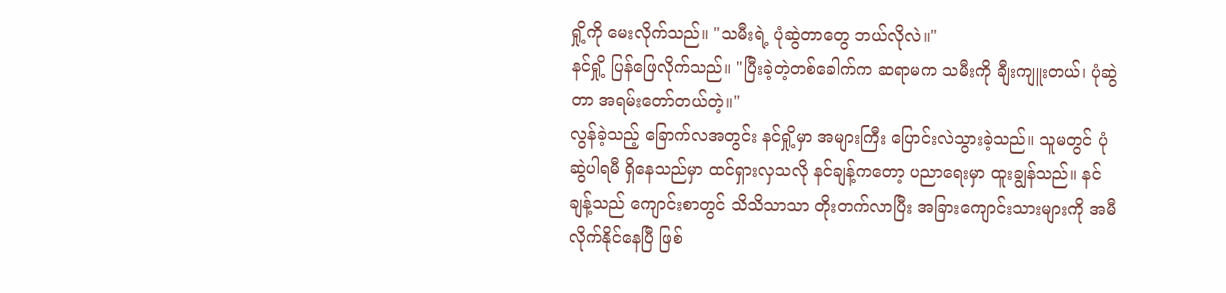ရှို့ကို မေးလိုက်သည်။ "သမီးရဲ့ ပုံဆွဲတာတွေ ဘယ်လိုလဲ။"
နင်ရှို့ ပြန်ဖြေလိုက်သည်။ "ပြီးခဲ့တဲ့တစ်ခေါက်က ဆရာမက သမီးကို ချီးကျူးတယ်၊ ပုံဆွဲတာ အရမ်းတော်တယ်တဲ့။"
လွန်ခဲ့သည့် ခြောက်လအတွင်း နင်ရှို့မှာ အများကြီး ပြောင်းလဲသွားခဲ့သည်။ သူမတွင် ပုံဆွဲပါရမီ ရှိနေသည်မှာ ထင်ရှားလှသလို နင်ချန့်ကတော့ ပညာရေးမှာ ထူးချွန်သည်။ နင်ချန့်သည် ကျောင်းစာတွင် သိသိသာသာ တိုးတက်လာပြီး အခြားကျောင်းသားများကို အမီလိုက်နိုင်နေပြီ ဖြစ်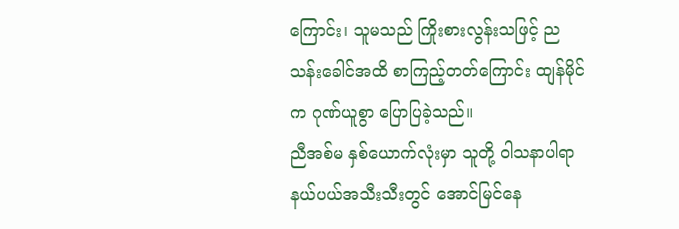ကြောင်း၊ သူမသည် ကြိုးစားလွန်းသဖြင့် ညသန်းခေါင်အထိ စာကြည့်တတ်ကြောင်း ထျန်မိုင်က ဂုဏ်ယူစွာ ပြောပြခဲ့သည်။
ညီအစ်မ နှစ်ယောက်လုံးမှာ သူတို့ ဝါသနာပါရာ နယ်ပယ်အသီးသီးတွင် အောင်မြင်နေ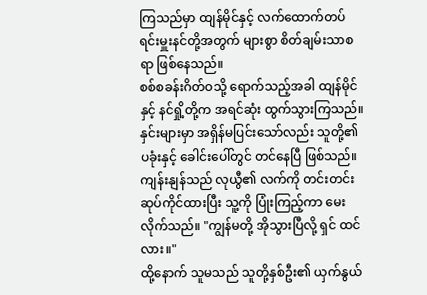ကြသည်မှာ ထျန်မိုင်နှင့် လက်ထောက်တပ်ရင်းမှူးနင်တို့အတွက် များစွာ စိတ်ချမ်းသာစရာ ဖြစ်နေသည်။
စစ်စခန်းဂိတ်ဝသို့ ရောက်သည့်အခါ ထျန်မိုင်နှင့် နင်ရှို့တို့က အရင်ဆုံး ထွက်သွားကြသည်။ နှင်းများမှာ အရှိန်မပြင်းသော်လည်း သူတို့၏ ပခုံးနှင့် ခေါင်းပေါ်တွင် တင်နေပြီ ဖြစ်သည်။ ကျန်းနျန်သည် လုယွီ၏ လက်ကို တင်းတင်းဆုပ်ကိုင်ထားပြီး သူ့ကို ပြုံးကြည့်ကာ မေးလိုက်သည်။ "ကျွန်မတို့ အိုသွားပြီလို့ ရှင် ထင်လား။"
ထို့နောက် သူမသည် သူတို့နှစ်ဦး၏ ယှက်နွယ်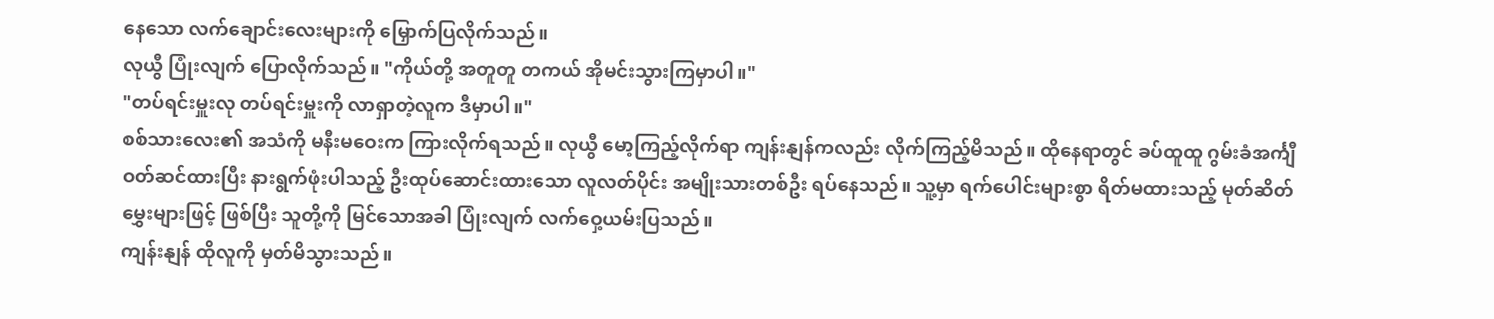နေသော လက်ချောင်းလေးများကို မြှောက်ပြလိုက်သည်။
လုယွီ ပြုံးလျက် ပြောလိုက်သည်။ "ကိုယ်တို့ အတူတူ တကယ် အိုမင်းသွားကြမှာပါ။"
"တပ်ရင်းမှူးလု တပ်ရင်းမှူးကို လာရှာတဲ့လူက ဒီမှာပါ။"
စစ်သားလေး၏ အသံကို မနီးမဝေးက ကြားလိုက်ရသည်။ လုယွီ မော့ကြည့်လိုက်ရာ ကျန်းနျန်ကလည်း လိုက်ကြည့်မိသည်။ ထိုနေရာတွင် ခပ်ထူထူ ဂွမ်းခံအင်္ကျီ ဝတ်ဆင်ထားပြီး နားရွက်ဖုံးပါသည့် ဦးထုပ်ဆောင်းထားသော လူလတ်ပိုင်း အမျိုးသားတစ်ဦး ရပ်နေသည်။ သူ့မှာ ရက်ပေါင်းများစွာ ရိတ်မထားသည့် မုတ်ဆိတ်မွှေးများဖြင့် ဖြစ်ပြီး သူတို့ကို မြင်သောအခါ ပြုံးလျက် လက်ဝှေ့ယမ်းပြသည်။
ကျန်းနျန် ထိုလူကို မှတ်မိသွားသည်။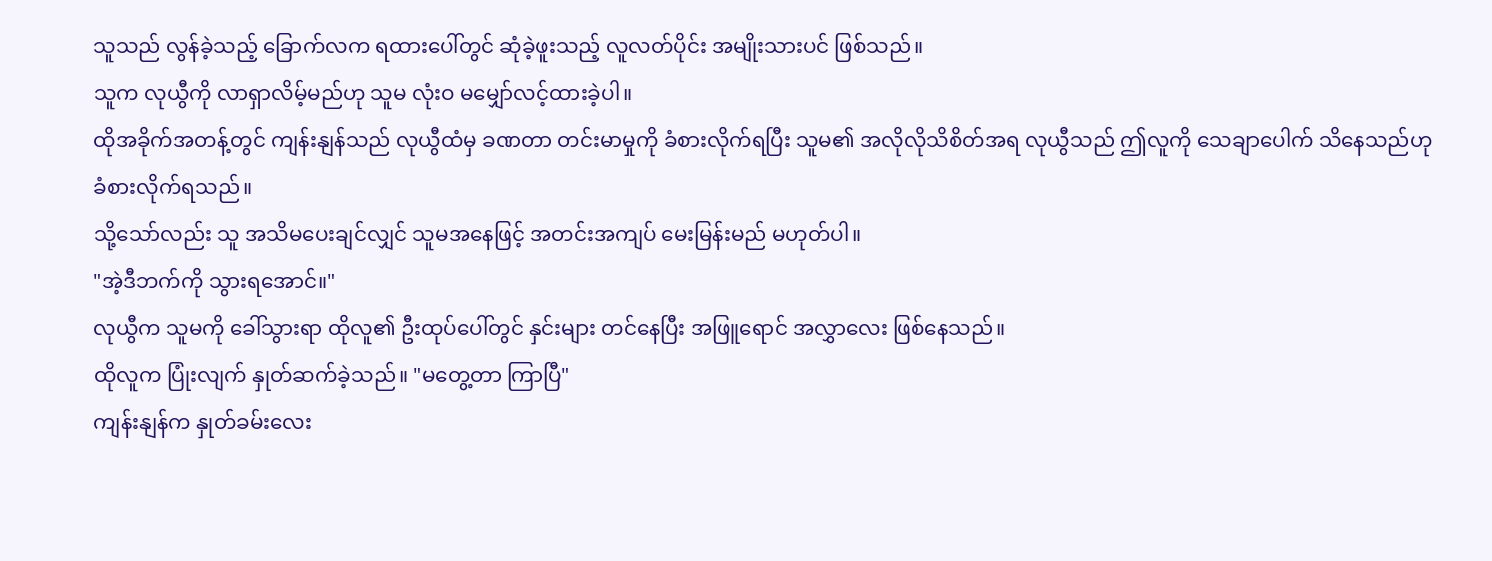သူသည် လွန်ခဲ့သည့် ခြောက်လက ရထားပေါ်တွင် ဆုံခဲ့ဖူးသည့် လူလတ်ပိုင်း အမျိုးသားပင် ဖြစ်သည်။
သူက လုယွီကို လာရှာလိမ့်မည်ဟု သူမ လုံးဝ မမျှော်လင့်ထားခဲ့ပါ။
ထိုအခိုက်အတန့်တွင် ကျန်းနျန်သည် လုယွီထံမှ ခဏတာ တင်းမာမှုကို ခံစားလိုက်ရပြီး သူမ၏ အလိုလိုသိစိတ်အရ လုယွီသည် ဤလူကို သေချာပေါက် သိနေသည်ဟု ခံစားလိုက်ရသည်။
သို့သော်လည်း သူ အသိမပေးချင်လျှင် သူမအနေဖြင့် အတင်းအကျပ် မေးမြန်းမည် မဟုတ်ပါ။
"အဲ့ဒီဘက်ကို သွားရအောင်။"
လုယွီက သူမကို ခေါ်သွားရာ ထိုလူ၏ ဦးထုပ်ပေါ်တွင် နှင်းများ တင်နေပြီး အဖြူရောင် အလွှာလေး ဖြစ်နေသည်။
ထိုလူက ပြုံးလျက် နှုတ်ဆက်ခဲ့သည်။ "မတွေ့တာ ကြာပြီ"
ကျန်းနျန်က နှုတ်ခမ်းလေး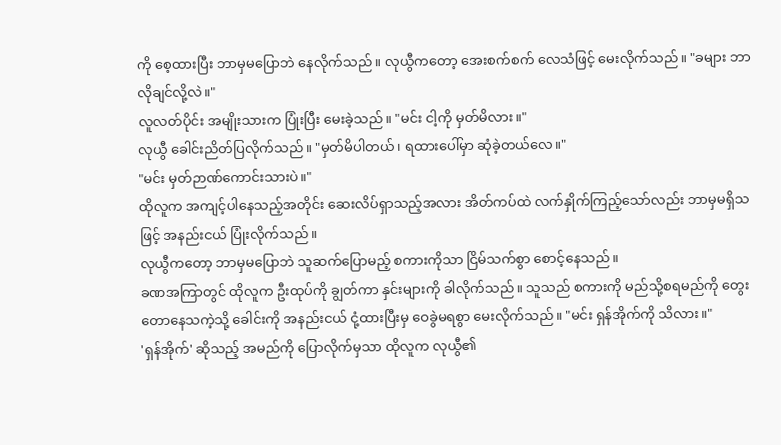ကို စေ့ထားပြီး ဘာမှမပြောဘဲ နေလိုက်သည်။ လုယွီကတော့ အေးစက်စက် လေသံဖြင့် မေးလိုက်သည်။ "ခများ ဘာလိုချင်လို့လဲ။"
လူလတ်ပိုင်း အမျိုးသားက ပြုံးပြီး မေးခဲ့သည်။ "မင်း ငါ့ကို မှတ်မိလား။"
လုယွီ ခေါင်းညိတ်ပြလိုက်သည်။ "မှတ်မိပါတယ်၊ ရထားပေါ်မှာ ဆုံခဲ့တယ်လေ။"
"မင်း မှတ်ဉာဏ်ကောင်းသားပဲ။"
ထိုလူက အကျင့်ပါနေသည့်အတိုင်း ဆေးလိပ်ရှာသည့်အလား အိတ်ကပ်ထဲ လက်နှိုက်ကြည့်သော်လည်း ဘာမှမရှိသဖြင့် အနည်းငယ် ပြုံးလိုက်သည်။
လုယွီကတော့ ဘာမှမပြောဘဲ သူဆက်ပြောမည့် စကားကိုသာ ငြိမ်သက်စွာ စောင့်နေသည်။
ခဏအကြာတွင် ထိုလူက ဦးထုပ်ကို ချွတ်ကာ နှင်းများကို ခါလိုက်သည်။ သူသည် စကားကို မည်သို့စရမည်ကို တွေးတောနေသကဲ့သို့ ခေါင်းကို အနည်းငယ် ငုံ့ထားပြီးမှ ဝေခွဲမရစွာ မေးလိုက်သည်။ "မင်း ရှန်အိုက်ကို သိလား။"
'ရှန်အိုက်' ဆိုသည့် အမည်ကို ပြောလိုက်မှသာ ထိုလူက လုယွီ၏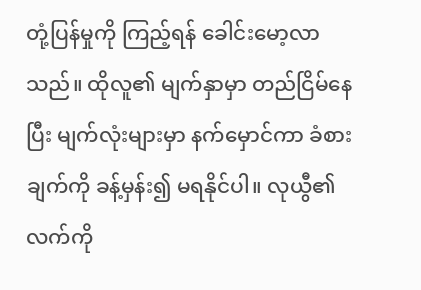တုံ့ပြန်မှုကို ကြည့်ရန် ခေါင်းမော့လာသည်။ ထိုလူ၏ မျက်နှာမှာ တည်ငြိမ်နေပြီး မျက်လုံးများမှာ နက်မှောင်ကာ ခံစားချက်ကို ခန့်မှန်း၍ မရနိုင်ပါ။ လုယွီ၏ လက်ကို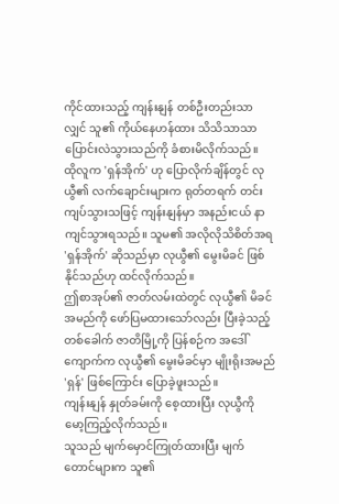ကိုင်ထားသည့် ကျန်းနျန် တစ်ဦးတည်းသာလျှင် သူ၏ ကိုယ်နေဟန်ထား သိသိသာသာ ပြောင်းလဲသွားသည်ကို ခံစားမိလိုက်သည်။
ထိုလူက 'ရှန်အိုက်' ဟု ပြောလိုက်ချိန်တွင် လုယွီ၏ လက်ချောင်းများက ရုတ်တရက် တင်းကျပ်သွားသဖြင့် ကျန်းနျန်မှာ အနည်းငယ် နာကျင်သွားရသည်။ သူမ၏ အလိုလိုသိစိတ်အရ 'ရှန်အိုက်' ဆိုသည်မှာ လုယွီ၏ မွေးမိခင် ဖြစ်နိုင်သည်ဟု ထင်လိုက်သည်။
ဤစာအုပ်၏ ဇာတ်လမ်းထဲတွင် လုယွီ၏ မိခင်အမည်ကို ဖော်ပြမထားသော်လည်း ပြီးခဲ့သည့်တစ်ခေါက် ဇာတိမြို့ကို ပြန်စဉ်က အဒေါ်ကျောက်က လုယွီ၏ မွေးမိခင်မှာ မျိုးရိုးအမည် 'ရှန်' ဖြစ်ကြောင်း ပြောခဲ့ဖူးသည်။
ကျန်းနျန် နှုတ်ခမ်းကို စေ့ထားပြီး လုယွီကို မော့ကြည့်လိုက်သည်။
သူသည် မျက်မှောင်ကြုတ်ထားပြီး မျက်တောင်များက သူ၏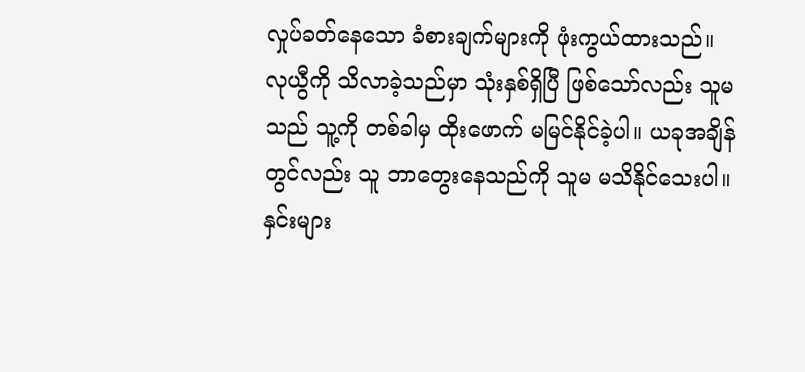လှုပ်ခတ်နေသော ခံစားချက်များကို ဖုံးကွယ်ထားသည်။ လုယွီကို သိလာခဲ့သည်မှာ သုံးနှစ်ရှိပြီ ဖြစ်သော်လည်း သူမသည် သူ့ကို တစ်ခါမှ ထိုးဖောက် မမြင်နိုင်ခဲ့ပါ။ ယခုအချိန်တွင်လည်း သူ ဘာတွေးနေသည်ကို သူမ မသိနိုင်သေးပါ။
နှင်းများ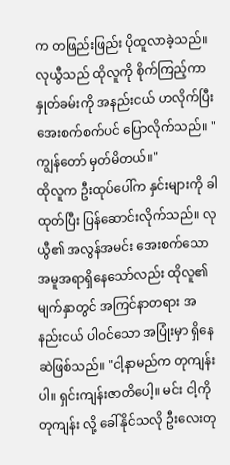က တဖြည်းဖြည်း ပိုထူလာခဲ့သည်။
လုယွီသည် ထိုလူကို စိုက်ကြည့်ကာ နှုတ်ခမ်းကို အနည်းငယ် ဟလိုက်ပြီး အေးစက်စက်ပင် ပြောလိုက်သည်။ "ကျွန်တော် မှတ်မိတယ်။"
ထိုလူက ဦးထုပ်ပေါ်က နှင်းများကို ခါထုတ်ပြီး ပြန်ဆောင်းလိုက်သည်။ လုယွီ၏ အလွန်အမင်း အေးစက်သော အမူအရာရှိနေသော်လည်း ထိုလူ၏ မျက်နှာတွင် အကြင်နာတရား အနည်းငယ် ပါဝင်သော အပြုံးမှာ ရှိနေဆဲဖြစ်သည်။ "ငါ့နာမည်က တုကျန်းပါ။ ရှင်းကျန်းဇာတိပေါ့။ မင်း ငါ့ကို တုကျန်း လို့ ခေါ်နိုင်သလို ဦးလေးတု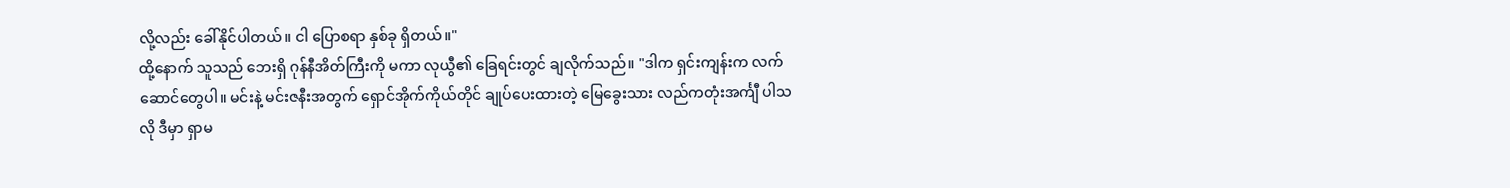လို့လည်း ခေါ်နိုင်ပါတယ်။ ငါ ပြောစရာ နှစ်ခု ရှိတယ်။"
ထို့နောက် သူသည် ဘေးရှိ ဂုန်နီအိတ်ကြီးကို မကာ လုယွီ၏ ခြေရင်းတွင် ချလိုက်သည်။ "ဒါက ရှင်းကျန်းက လက်ဆောင်တွေပါ။ မင်းနဲ့ မင်းဇနီးအတွက် ရှောင်အိုက်ကိုယ်တိုင် ချုပ်ပေးထားတဲ့ မြေခွေးသား လည်ကတုံးအင်္ကျီ ပါသလို ဒီမှာ ရှာမ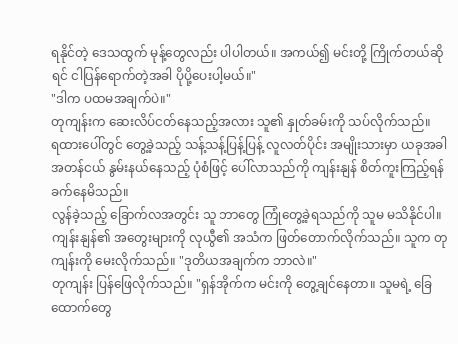ရနိုင်တဲ့ ဒေသထွက် မုန့်တွေလည်း ပါပါတယ်။ အကယ်၍ မင်းတို့ ကြိုက်တယ်ဆိုရင် ငါပြန်ရောက်တဲ့အခါ ပိုပို့ပေးပါ့မယ်။"
"ဒါက ပထမအချက်ပဲ။"
တုကျန်းက ဆေးလိပ်ငတ်နေသည့်အလား သူ၏ နှုတ်ခမ်းကို သပ်လိုက်သည်။
ရထားပေါ်တွင် တွေ့ခဲ့သည့် သန့်သန့်ပြန့်ပြန့် လူလတ်ပိုင်း အမျိုးသားမှာ ယခုအခါ အတန်ငယ် နွမ်းနယ်နေသည့် ပုံစံဖြင့် ပေါ်လာသည်ကို ကျန်းနျန် စိတ်ကူးကြည့်ရန် ခက်နေမိသည်။
လွန်ခဲ့သည့် ခြောက်လအတွင်း သူ ဘာတွေ ကြုံတွေ့ခဲ့ရသည်ကို သူမ မသိနိုင်ပါ။
ကျန်းနျန်၏ အတွေးများကို လုယွီ၏ အသံက ဖြတ်တောက်လိုက်သည်။ သူက တုကျန်းကို မေးလိုက်သည်။ "ဒုတိယအချက်က ဘာလဲ။"
တုကျန်း ပြန်ဖြေလိုက်သည်။ "ရှန်အိုက်က မင်းကို တွေ့ချင်နေတာ။ သူမရဲ့ ခြေထောက်တွေ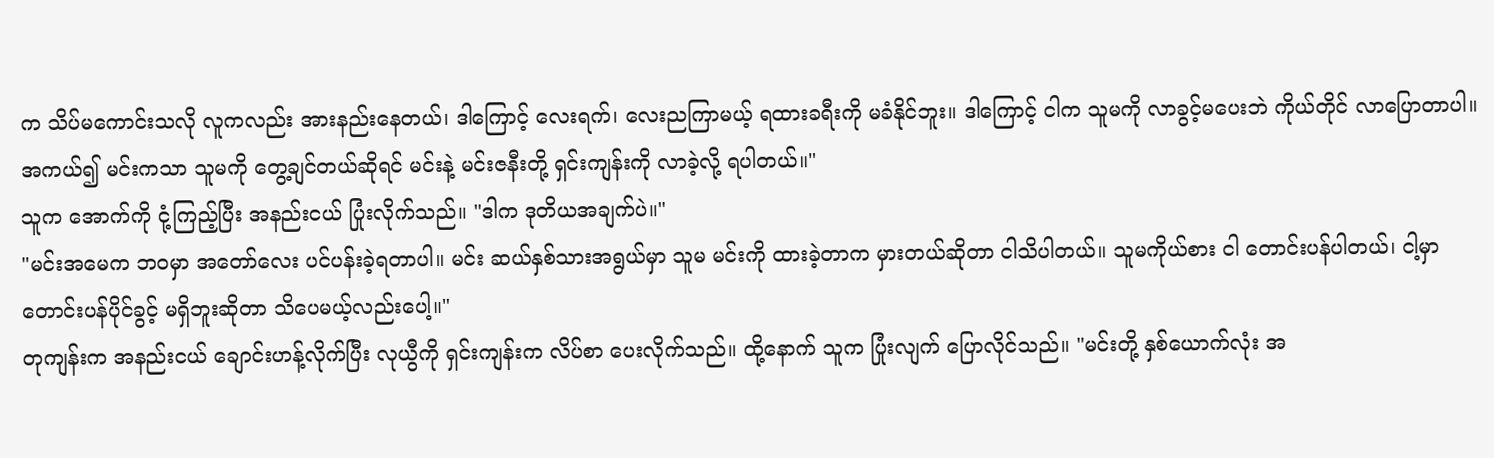က သိပ်မကောင်းသလို လူကလည်း အားနည်းနေတယ်၊ ဒါကြောင့် လေးရက်၊ လေးညကြာမယ့် ရထားခရီးကို မခံနိုင်ဘူး။ ဒါကြောင့် ငါက သူမကို လာခွင့်မပေးဘဲ ကိုယ်တိုင် လာပြောတာပါ။ အကယ်၍ မင်းကသာ သူမကို တွေ့ချင်တယ်ဆိုရင် မင်းနဲ့ မင်းဇနီးတို့ ရှင်းကျန်းကို လာခဲ့လို့ ရပါတယ်။"
သူက အောက်ကို ငုံ့ကြည့်ပြီး အနည်းငယ် ပြုံးလိုက်သည်။ "ဒါက ဒုတိယအချက်ပဲ။"
"မင်းအမေက ဘဝမှာ အတော်လေး ပင်ပန်းခဲ့ရတာပါ။ မင်း ဆယ်နှစ်သားအရွယ်မှာ သူမ မင်းကို ထားခဲ့တာက မှားတယ်ဆိုတာ ငါသိပါတယ်။ သူမကိုယ်စား ငါ တောင်းပန်ပါတယ်၊ ငါ့မှာ တောင်းပန်ပိုင်ခွင့် မရှိဘူးဆိုတာ သိပေမယ့်လည်းပေါ့။"
တုကျန်းက အနည်းငယ် ချောင်းဟန့်လိုက်ပြီး လုယွီကို ရှင်းကျန်းက လိပ်စာ ပေးလိုက်သည်။ ထို့နောက် သူက ပြုံးလျက် ပြောလိုင်သည်။ "မင်းတို့ နှစ်ယောက်လုံး အ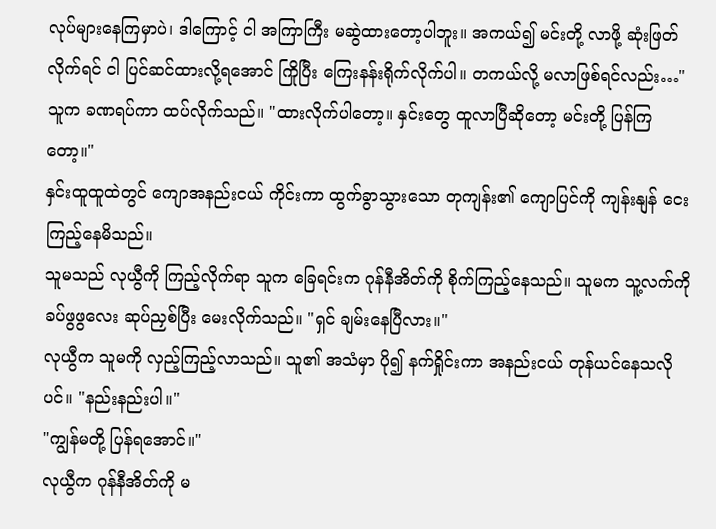လုပ်များနေကြမှာပဲ၊ ဒါကြောင့် ငါ အကြာကြီး မဆွဲထားတော့ပါဘူး။ အကယ်၍ မင်းတို့ လာဖို့ ဆုံးဖြတ်လိုက်ရင် ငါ ပြင်ဆင်ထားလို့ရအောင် ကြိုပြီး ကြေးနန်းရိုက်လိုက်ပါ။ တကယ်လို့ မလာဖြစ်ရင်လည်း…" သူက ခဏရပ်ကာ ထပ်လိုက်သည်။ "ထားလိုက်ပါတော့။ နှင်းတွေ ထူလာပြီဆိုတော့ မင်းတို့ ပြန်ကြတော့။"
နှင်းထူထူထဲတွင် ကျောအနည်းငယ် ကိုင်းကာ ထွက်ခွာသွားသော တုကျန်း၏ ကျောပြင်ကို ကျန်းနျန် ငေးကြည့်နေမိသည်။
သူမသည် လုယွီကို ကြည့်လိုက်ရာ သူက ခြေရင်းက ဂုန်နီအိတ်ကို စိုက်ကြည့်နေသည်။ သူမက သူ့လက်ကို ခပ်ဖွဖွလေး ဆုပ်ညှစ်ပြီး မေးလိုက်သည်။ "ရှင် ချမ်းနေပြီလား။"
လုယွီက သူမကို လှည့်ကြည့်လာသည်။ သူ၏ အသံမှာ ပို၍ နက်ရှိုင်းကာ အနည်းငယ် တုန်ယင်နေသလိုပင်။ "နည်းနည်းပါ။"
"ကျွန်မတို့ ပြန်ရအောင်။"
လုယွီက ဂုန်နီအိတ်ကို မ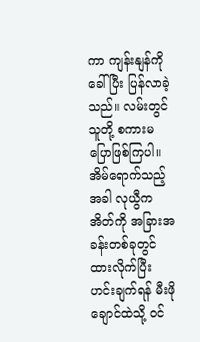ကာ ကျန်းနျန်ကို ခေါ်ပြီး ပြန်လာခဲ့သည်။ လမ်းတွင် သူတို့ စကားမပြောဖြစ်ကြပါ။ အိမ်ရောက်သည့်အခါ လုယွီက အိတ်ကို အခြားအခန်းတစ်ခုတွင် ထားလိုက်ပြီး ဟင်းချက်ရန် မီးဖိုချောင်ထဲသို့ ဝင်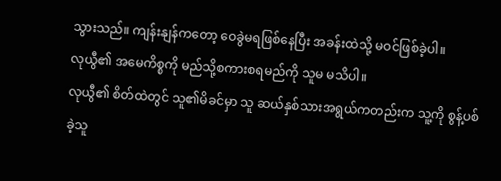သွားသည်။ ကျန်းနျန်ကတော့ ဝေခွဲမရဖြစ်နေပြီး အခန်းထဲသို့ မဝင်ဖြစ်ခဲ့ပါ။
လုယွီ၏ အမေကိစ္စကို မည်သို့စကားစရမည်ကို သူမ မသိပါ။
လုယွီ၏ စိတ်ထဲတွင် သူ၏မိခင်မှာ သူ ဆယ်နှစ်သားအရွယ်ကတည်းက သူ့ကို စွန့်ပစ်ခဲ့သူ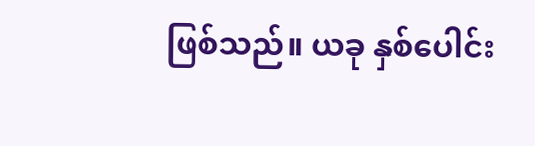ဖြစ်သည်။ ယခု နှစ်ပေါင်း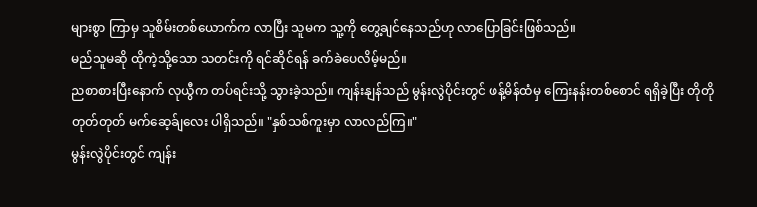များစွာ ကြာမှ သူစိမ်းတစ်ယောက်က လာပြီး သူမက သူ့ကို တွေ့ချင်နေသည်ဟု လာပြောခြင်းဖြစ်သည်။
မည်သူမဆို ထိုကဲ့သို့သော သတင်းကို ရင်ဆိုင်ရန် ခက်ခဲပေလိမ့်မည်။
ညစာစားပြီးနောက် လုယွီက တပ်ရင်းသို့ သွားခဲ့သည်။ ကျန်းနျန်သည် မွန်းလွဲပိုင်းတွင် ဖန့်မိန်ထံမှ ကြေးနန်းတစ်စောင် ရရှိခဲ့ပြီး တိုတိုတုတ်တုတ် မက်ဆေ့ခ်ျလေး ပါရှိသည်။ "နှစ်သစ်ကူးမှာ လာလည်ကြ။"
မွန်းလွဲပိုင်းတွင် ကျန်း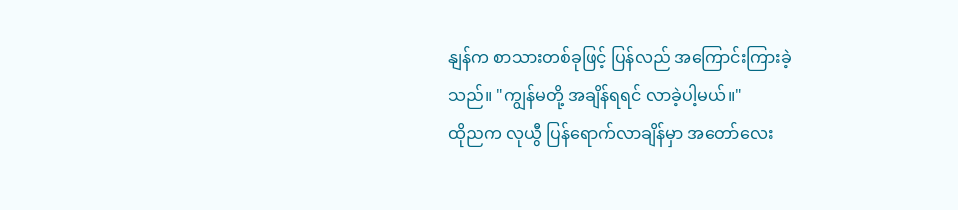နျန်က စာသားတစ်ခုဖြင့် ပြန်လည် အကြောင်းကြားခဲ့သည်။ "ကျွန်မတို့ အချိန်ရရင် လာခဲ့ပါ့မယ်။"
ထိုညက လုယွီ ပြန်ရောက်လာချိန်မှာ အတော်လေး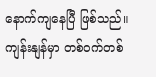နောက်ကျနေပြီ ဖြစ်သည်။ ကျန်းနျန်မှာ တစ်ဝက်တစ်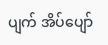ပျက် အိပ်ပျော်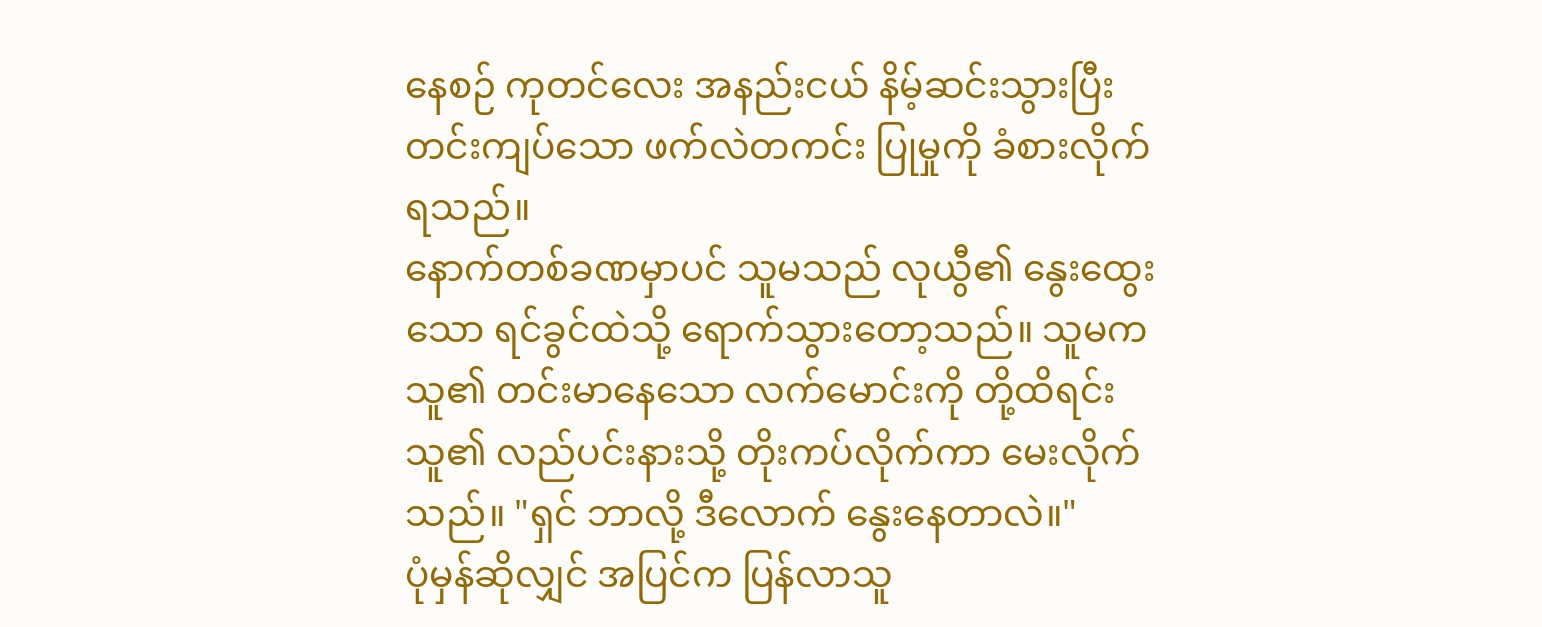နေစဉ် ကုတင်လေး အနည်းငယ် နိမ့်ဆင်းသွားပြီး တင်းကျပ်သော ဖက်လဲတကင်း ပြုမှုကို ခံစားလိုက်ရသည်။
နောက်တစ်ခဏမှာပင် သူမသည် လုယွီ၏ နွေးထွေးသော ရင်ခွင်ထဲသို့ ရောက်သွားတော့သည်။ သူမက သူ၏ တင်းမာနေသော လက်မောင်းကို တို့ထိရင်း သူ၏ လည်ပင်းနားသို့ တိုးကပ်လိုက်ကာ မေးလိုက်သည်။ "ရှင် ဘာလို့ ဒီလောက် နွေးနေတာလဲ။"
ပုံမှန်ဆိုလျှင် အပြင်က ပြန်လာသူ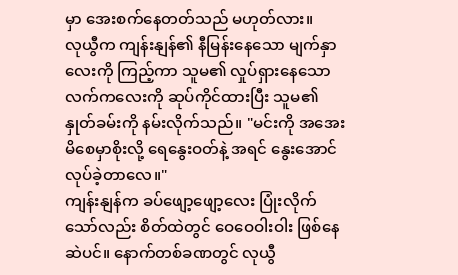မှာ အေးစက်နေတတ်သည် မဟုတ်လား။
လုယွီက ကျန်းနျန်၏ နီမြန်းနေသော မျက်နှာလေးကို ကြည့်ကာ သူမ၏ လှုပ်ရှားနေသော လက်ကလေးကို ဆုပ်ကိုင်ထားပြီး သူမ၏ နှုတ်ခမ်းကို နမ်းလိုက်သည်။ "မင်းကို အအေးမိစေမှာစိုးလို့ ရေနွေးဝတ်နဲ့ အရင် နွေးအောင် လုပ်ခဲ့တာလေ။"
ကျန်းနျန်က ခပ်ဖျော့ဖျော့လေး ပြုံးလိုက်သော်လည်း စိတ်ထဲတွင် ဝေဝေဝါးဝါး ဖြစ်နေဆဲပင်။ နောက်တစ်ခဏတွင် လုယွီ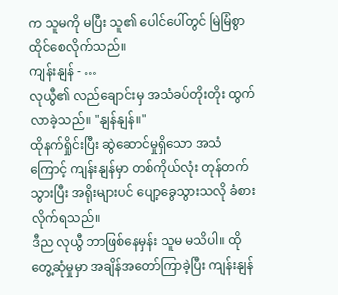က သူမကို မပြီး သူ၏ ပေါင်ပေါ်တွင် မြဲမြံစွာ ထိုင်စေလိုက်သည်။
ကျန်းနျန် - …
လုယွီ၏ လည်ချောင်းမှ အသံခပ်တိုးတိုး ထွက်လာခဲ့သည်။ "နျန်နျန်။"
ထိုနက်ရှိုင်းပြီး ဆွဲဆောင်မှုရှိသော အသံကြောင့် ကျန်းနျန်မှာ တစ်ကိုယ်လုံး တုန်တက်သွားပြီး အရိုးများပင် ပျော့ခွေသွားသလို ခံစားလိုက်ရသည်။
ဒီည လုယွီ ဘာဖြစ်နေမှန်း သူမ မသိပါ။ ထိုတွေ့ဆုံမှုမှာ အချိန်အတော်ကြာခဲ့ပြီး ကျန်းနျန်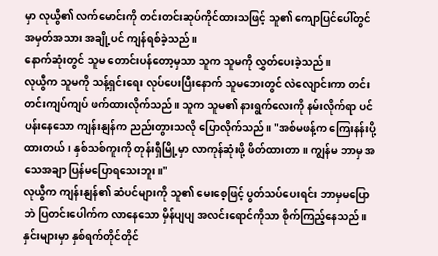မှာ လုယွီ၏ လက်မောင်းကို တင်းတင်းဆုပ်ကိုင်ထားသဖြင့် သူ၏ ကျောပြင်ပေါ်တွင် အမှတ်အသား အချို့ပင် ကျန်ရစ်ခဲ့သည်။
နောက်ဆုံးတွင် သူမ တောင်းပန်တော့မှသာ သူက သူမကို လွှတ်ပေးခဲ့သည်။
လုယွီက သူမကို သန့်ရှင်းရေး လုပ်ပေးပြီးနောက် သူမဘေးတွင် လဲလျောင်းကာ တင်းတင်းကျပ်ကျပ် ဖက်ထားလိုက်သည်။ သူက သူမ၏ နားရွက်လေးကို နမ်းလိုက်ရာ ပင်ပန်းနေသော ကျန်းနျန်က ညည်းတွားသလို ပြောလိုက်သည်။ "အစ်မဖန့်က ကြေးနန်းပို့ထားတယ်၊ နှစ်သစ်ကူးကို တုန်းရှီမြို့မှာ လာကုန်ဆုံးဖို့ ဖိတ်ထားတာ။ ကျွန်မ ဘာမှ အသေအချာ ပြန်မပြောရသေးဘူး။"
လုယွီက ကျန်းနျန်၏ ဆံပင်များကို သူ၏ မေးစေ့ဖြင့် ပွတ်သပ်ပေးရင်း ဘာမှမပြောဘဲ ပြတင်းပေါက်က လာနေသော မှိန်ပျပျ အလင်းရောင်ကိုသာ စိုက်ကြည့်နေသည်။
နှင်းများမှာ နှစ်ရက်တိုင်တိုင်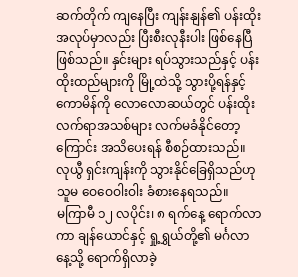ဆက်တိုက် ကျနေပြီး ကျန်းနျန်၏ ပန်းထိုးအလုပ်မှာလည်း ပြီးစီးလုနီးပါး ဖြစ်နေပြီဖြစ်သည်။ နှင်းများ ရပ်သွားသည်နှင့် ပန်းထိုးထည်များကို မြို့ထဲသို့ သွားပို့ရန်နှင့် ကောမိန်ကို လောလောဆယ်တွင် ပန်းထိုးလက်ရာအသစ်များ လက်မခံနိုင်တော့ကြောင်း အသိပေးရန် စီစဉ်ထားသည်။ လုယွီ ရှင်းကျန်းကို သွားနိုင်ခြေရှိသည်ဟု သူမ ဝေဝေဝါးဝါး ခံစားနေရသည်။
မကြာမီ ၁၂ လပိုင်း၊ ၈ ရက်နေ့ ရောက်လာကာ ချန်ယောင်နှင့် ရှု့ရွှယ်တို့၏ မင်္ဂလာနေ့သို့ ရောက်ရှိလာခဲ့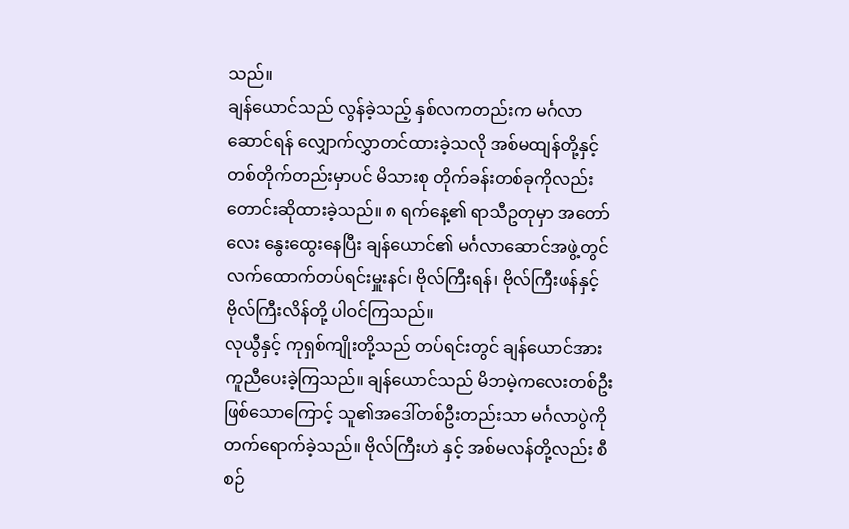သည်။
ချန်ယောင်သည် လွန်ခဲ့သည့် နှစ်လကတည်းက မင်္ဂလာဆောင်ရန် လျှောက်လွှာတင်ထားခဲ့သလို အစ်မထျန်တို့နှင့် တစ်တိုက်တည်းမှာပင် မိသားစု တိုက်ခန်းတစ်ခုကိုလည်း တောင်းဆိုထားခဲ့သည်။ ၈ ရက်နေ့၏ ရာသီဥတုမှာ အတော်လေး နွေးထွေးနေပြီး ချန်ယောင်၏ မင်္ဂလာဆောင်အဖွဲ့တွင် လက်ထောက်တပ်ရင်းမှူးနင်၊ ဗိုလ်ကြီးရန်၊ ဗိုလ်ကြီးဖန်နှင့် ဗိုလ်ကြီးလိန်တို့ ပါဝင်ကြသည်။
လုယွီနှင့် ကုရှစ်ကျိုးတို့သည် တပ်ရင်းတွင် ချန်ယောင်အား ကူညီပေးခဲ့ကြသည်။ ချန်ယောင်သည် မိဘမဲ့ကလေးတစ်ဦးဖြစ်သောကြောင့် သူ၏အဒေါ်တစ်ဦးတည်းသာ မင်္ဂလာပွဲကို တက်ရောက်ခဲ့သည်။ ဗိုလ်ကြီးဟဲ နှင့် အစ်မလန်တို့လည်း စီစဉ်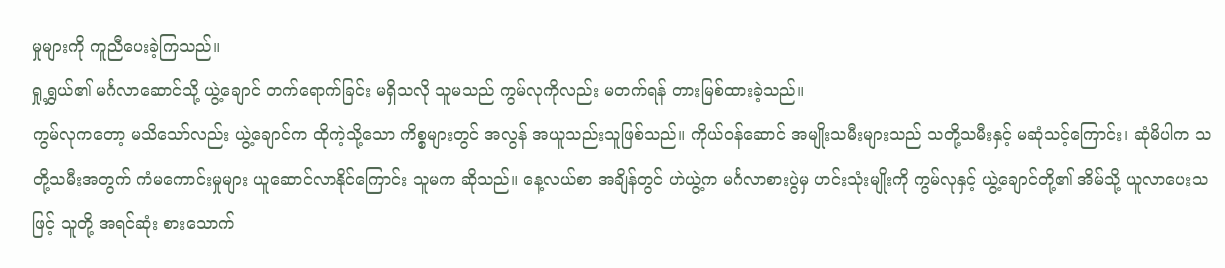မှုများကို ကူညီပေးခဲ့ကြသည်။
ရှု့ရွှယ်၏ မင်္ဂလာဆောင်သို့ ယွဲ့ချောင် တက်ရောက်ခြင်း မရှိသလို သူမသည် ကွမ်လုကိုလည်း မတက်ရန် တားမြစ်ထားခဲ့သည်။
ကွမ်လုကတော့ မသိသော်လည်း ယွဲ့ချောင်က ထိုကဲ့သို့သော ကိစ္စများတွင် အလွန် အယူသည်းသူဖြစ်သည်။ ကိုယ်ဝန်ဆောင် အမျိုးသမီးများသည် သတို့သမီးနှင့် မဆုံသင့်ကြောင်း၊ ဆုံမိပါက သတို့သမီးအတွက် ကံမကောင်းမှုများ ယူဆောင်လာနိုင်ကြောင်း သူမက ဆိုသည်။ နေ့လယ်စာ အချိန်တွင် ဟဲယွဲ့က မင်္ဂလာစားပွဲမှ ဟင်းသုံးမျိုးကို ကွမ်လုနှင့် ယွဲ့ချောင်တို့၏ အိမ်သို့ ယူလာပေးသဖြင့် သူတို့ အရင်ဆုံး စားသောက်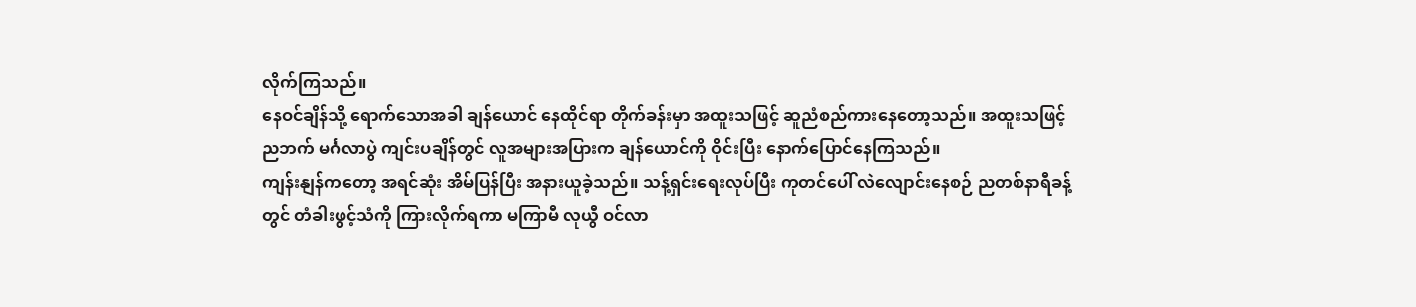လိုက်ကြသည်။
နေဝင်ချိန်သို့ ရောက်သောအခါ ချန်ယောင် နေထိုင်ရာ တိုက်ခန်းမှာ အထူးသဖြင့် ဆူညံစည်ကားနေတော့သည်။ အထူးသဖြင့် ညဘက် မင်္ဂလာပွဲ ကျင်းပချိန်တွင် လူအများအပြားက ချန်ယောင်ကို ဝိုင်းပြီး နောက်ပြောင်နေကြသည်။
ကျန်းနျန်ကတော့ အရင်ဆုံး အိမ်ပြန်ပြီး အနားယူခဲ့သည်။ သန့်ရှင်းရေးလုပ်ပြီး ကုတင်ပေါ် လဲလျောင်းနေစဉ် ညတစ်နာရီခန့်တွင် တံခါးဖွင့်သံကို ကြားလိုက်ရကာ မကြာမီ လုယွီ ဝင်လာ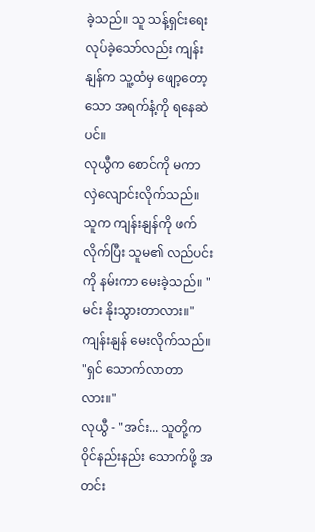ခဲ့သည်။ သူ သန့်ရှင်းရေး လုပ်ခဲ့သော်လည်း ကျန်းနျန်က သူ့ထံမှ ဖျော့တော့သော အရက်နံ့ကို ရနေဆဲပင်။
လုယွီက စောင်ကို မကာ လှဲလျောင်းလိုက်သည်။ သူက ကျန်းနျန်ကို ဖက်လိုက်ပြီး သူမ၏ လည်ပင်းကို နမ်းကာ မေးခဲ့သည်။ "မင်း နိုးသွားတာလား။"
ကျန်းနျန် မေးလိုက်သည်။ "ရှင် သောက်လာတာလား။"
လုယွီ - "အင်း... သူတို့က ဝိုင်နည်းနည်း သောက်ဖို့ အတင်း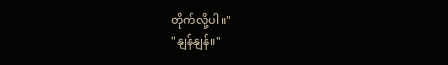တိုက်လို့ပါ။"
"နျန်နျန်။"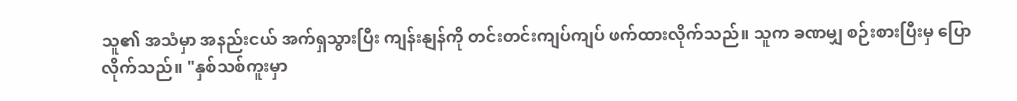သူ၏ အသံမှာ အနည်းငယ် အက်ရှသွားပြီး ကျန်းနျန်ကို တင်းတင်းကျပ်ကျပ် ဖက်ထားလိုက်သည်။ သူက ခဏမျှ စဉ်းစားပြီးမှ ပြောလိုက်သည်။ "နှစ်သစ်ကူးမှာ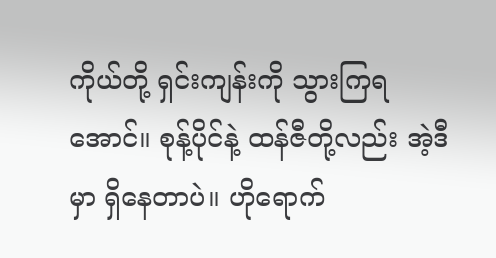ကိုယ်တို့ ရှင်းကျန်းကို သွားကြရအောင်။ စုန့်ပိုင်နဲ့ ထန်ဇီတို့လည်း အဲ့ဒီမှာ ရှိနေတာပဲ။ ဟိုရောက်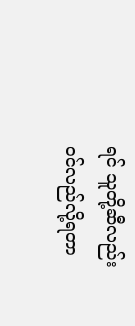ရင် သူတို့ဆီလည်း ဝင်လည်လို့ရတာ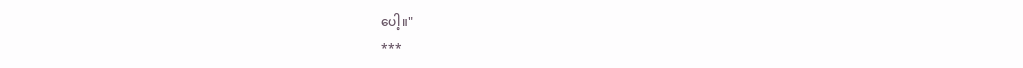ပေါ့။"
***